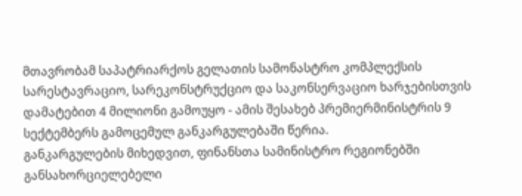მთავრობამ საპატრიარქოს გელათის სამონასტრო კომპლექსის სარესტავრაციო, სარეკონსტრუქციო და საკონსერვაციო ხარჯებისთვის დამატებით 4 მილიონი გამოუყო - ამის შესახებ პრემიერმინისტრის 9 სექტემბერს გამოცემულ განკარგულებაში წერია.
განკარგულების მიხედვით, ფინანსთა სამინისტრო რეგიონებში განსახორციელებელი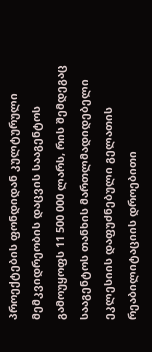პროექტების ფონდიდან კულტურული მემკვიდრეობის დაცვის სააგენტოს გამოუყოფს 11 500 000 ლარს, რის შემდეგაც სააგენტოს თანხის მართლმადიდებელი ეკლესიის დაფუძნებული გელათის რეაბილიტაციის დროებითი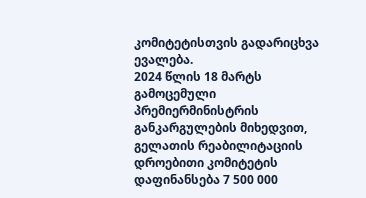კომიტეტისთვის გადარიცხვა ევალება.
2024 წლის 18 მარტს გამოცემული პრემიერმინისტრის განკარგულების მიხედვით, გელათის რეაბილიტაციის დროებითი კომიტეტის დაფინანსება 7 500 000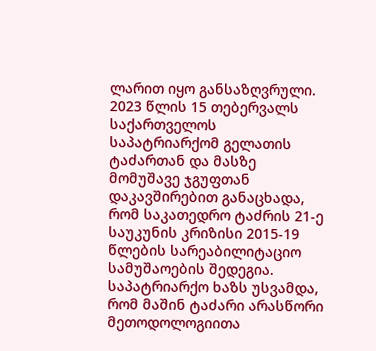ლარით იყო განსაზღვრული.
2023 წლის 15 თებერვალს საქართველოს საპატრიარქომ გელათის ტაძართან და მასზე მომუშავე ჯგუფთან დაკავშირებით განაცხადა, რომ საკათედრო ტაძრის 21-ე საუკუნის კრიზისი 2015-19 წლების სარეაბილიტაციო სამუშაოების შედეგია. საპატრიარქო ხაზს უსვამდა, რომ მაშინ ტაძარი არასწორი მეთოდოლოგიითა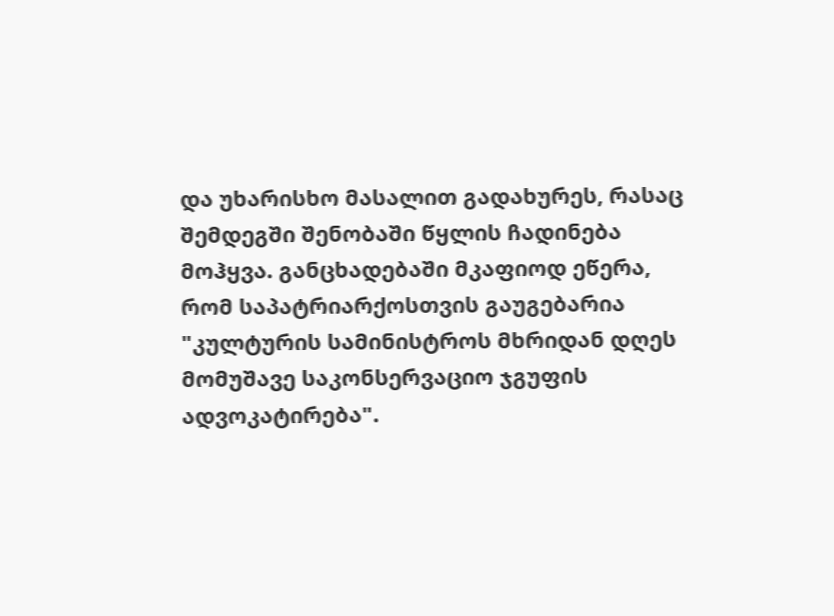და უხარისხო მასალით გადახურეს, რასაც შემდეგში შენობაში წყლის ჩადინება მოჰყვა. განცხადებაში მკაფიოდ ეწერა, რომ საპატრიარქოსთვის გაუგებარია "კულტურის სამინისტროს მხრიდან დღეს მომუშავე საკონსერვაციო ჯგუფის ადვოკატირება".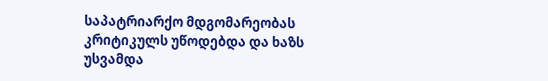საპატრიარქო მდგომარეობას კრიტიკულს უწოდებდა და ხაზს უსვამდა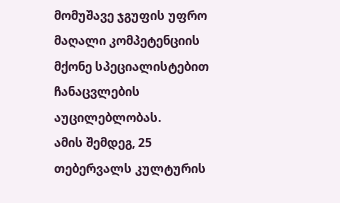მომუშავე ჯგუფის უფრო მაღალი კომპეტენციის მქონე სპეციალისტებით ჩანაცვლების აუცილებლობას.
ამის შემდეგ, 25 თებერვალს კულტურის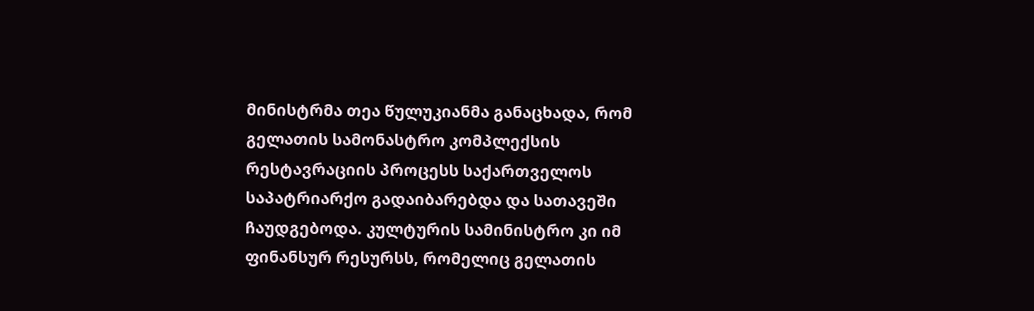მინისტრმა თეა წულუკიანმა განაცხადა, რომ გელათის სამონასტრო კომპლექსის რესტავრაციის პროცესს საქართველოს საპატრიარქო გადაიბარებდა და სათავეში ჩაუდგებოდა. კულტურის სამინისტრო კი იმ ფინანსურ რესურსს, რომელიც გელათის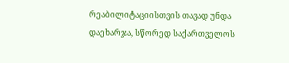რეაბილიტაციისთვის თავად უნდა დაეხარჯა, სწორედ საქართველოს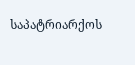საპატრიარქოს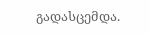გადასცემდა.